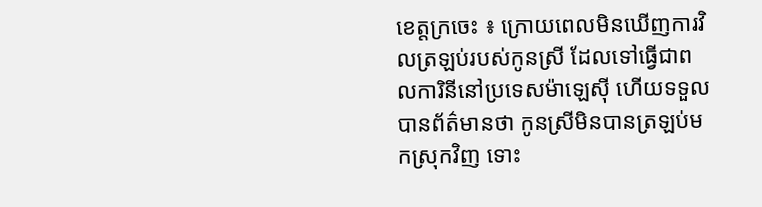ខេត្តក្រចេះ ៖ ក្រោយពេលមិនឃើញការវិលត្រឡប់របស់កូនស្រី ដែលទៅធ្វើជាពលការិនីនៅប្រទេសម៉ាឡេស៊ី ហើយទទួលបានព័ត៌មានថា កូនស្រីមិនបានត្រឡប់មកស្រុកវិញ ទោះ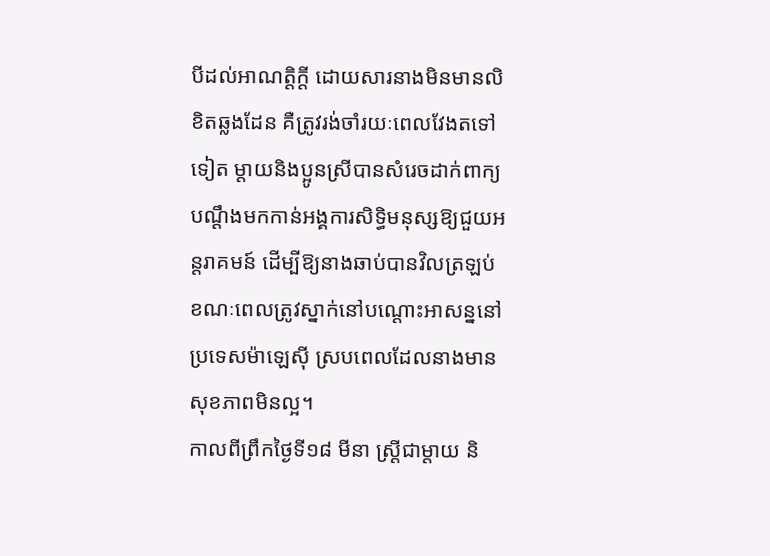បីដល់អាណត្តិក្តី ដោយសារនាងមិនមានលិខិតឆ្លងដែន គឺត្រូវរង់ចាំរយៈពេលវែងតទៅទៀត ម្ដាយនិងប្អូនស្រីបានសំរេចដាក់ពាក្យបណ្ដឹងមកកាន់អង្គការសិទ្ធិមនុស្សឱ្យជួយអន្ដរាគមន៍ ដើម្បីឱ្យនាងឆាប់បានវិលត្រឡប់ ខណៈពេលត្រូវស្នាក់នៅបណ្ដោះអាសន្ននៅប្រទេសម៉ាឡេស៊ី ស្របពេលដែលនាងមានសុខភាពមិនល្អ។
កាលពីព្រឹកថ្ងៃទី១៨ មីនា ស្ដ្រីជាម្ដាយ និ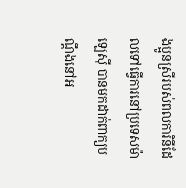ងប្អូនស្រីរបស់ពលការិនីដែលទៅធ្វើការនៅប្រទេសម៉ាឡេស៊ី បានមកដាក់ពាក្យបណ្ដឹងនៅអ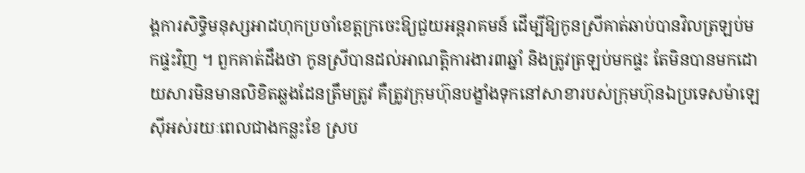ង្គការសិទ្ធិមនុស្សអាដហុកប្រចាំខេត្ដក្រចេះឱ្យជួយអន្តរាគមន៍ ដើម្បីឱ្យកូនស្រីគាត់ឆាប់បានវិលត្រឡប់មកផ្ទះវិញ ។ ពួកគាត់ដឹងថា កូនស្រីបានដល់អាណត្ដិការងារ៣ឆ្នាំ និងត្រូវត្រឡប់មកផ្ទះ តែមិនបានមកដោយសារមិនមានលិខិតឆ្លងដែនត្រឹមត្រូវ គឺត្រូវក្រុមហ៊ុនបង្ខាំងទុកនៅសាខារបស់ក្រុមហ៊ុនឯប្រទេសម៉ាឡេស៊ីអស់រយៈពេលជាងកន្លះខែ ស្រប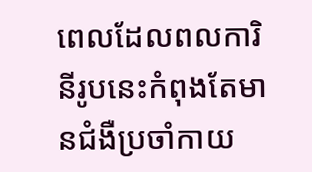ពេលដែលពលការិនីរូបនេះកំពុងតែមានជំងឺប្រចាំកាយ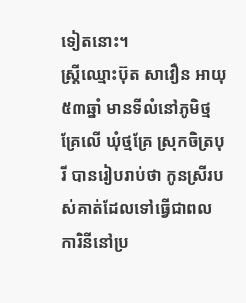ទៀតនោះ។
ស្ដ្រីឈ្មោះប៊ុត សាវឿន អាយុ៥៣ឆ្នាំ មានទីលំនៅភូមិថ្មគ្រែលើ ឃុំថ្មគ្រែ ស្រុកចិត្របុរី បានរៀបរាប់ថា កូនស្រីរបស់គាត់ដែលទៅធ្វើជាពលការិនីនៅប្រ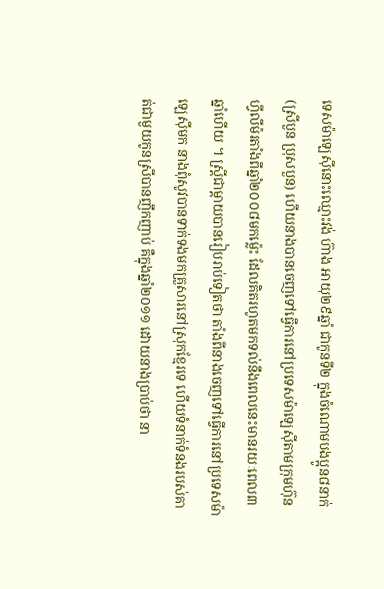ទេសម៉ាឡេស៊ីនោះឈ្មោះវង់ ហ៊ាង អាយុ២៩ឆ្នាំ ជាកូនទី២ ក្នុងចំណោមបងប្អូន៨នាក់ (ស្រីបួន ប្រុសបួន) ហើយនាងបានចេញទៅធ្វើការនៅប្រទេសម៉ាឡេស៊ីតាមក្រុមហ៊ុនហ្វីលីម៉រតាំងពីឆ្នាំ២០០៨មកម្ល៉េះ ដែលគិតរហូតមកទល់នឹងពេលនេះមានរយៈពេល៣ឆ្នាំហើយ ។ ស្ដ្រីជាម្ដាយបានរៀបរាប់ទៀតថា តាំងពីនាងចេញទៅធ្វើការនៅប្រទេសម៉ាឡេស៊ីមក នាងពុំសូវបានទាក់ទងមកគ្រួសារនៅស្រុកខ្មែរទេ ហើយទំនាក់ទំនងរបស់គាត់ជាមួយកូនស្រីបានញឹកញាប់ គឺក្នុងឆ្នាំ២០១១ ដោយនាងប្រាប់ថា នា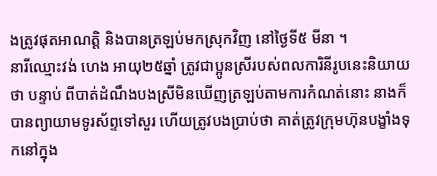ងត្រូវផុតអាណត្ដិ និងបានត្រឡប់មកស្រុកវិញ នៅថ្ងៃទី៥ មីនា ។
នារីឈ្មោះវង់ ហេង អាយុ២៥ឆ្នាំ ត្រូវជាប្អូនស្រីរបស់ពលការិនីរូបនេះនិយាយថា បន្ទាប់ ពីបាត់ដំណឹងបងស្រីមិនឃើញត្រឡប់តាមការកំណត់នោះ នាងក៏បានព្យាយាមទូរស័ព្ទទៅសួរ ហើយត្រូវបងប្រាប់ថា គាត់ត្រូវក្រុមហ៊ុនបង្ខាំងទុកនៅក្នុង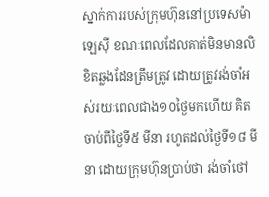ស្នាក់ការរបស់ក្រុមហ៊ុននៅប្រទេសម៉ាឡេស៊ី ខណៈពេលដែលគាត់មិនមានលិខិតឆ្លងដែនត្រឹមត្រូវ ដោយត្រូវរង់ចាំអស់រយៈពេលជាង១០ថ្ងៃមកហើយ គិតចាប់ពីថ្ងៃទី៥ មីនា រហូតដល់ថ្ងៃទី១៨ មីនា ដោយក្រុមហ៊ុនប្រាប់ថា រង់ចាំថៅ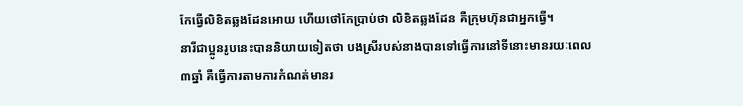កែធ្វើលិខិតឆ្លងដែនអោយ ហើយថៅកែប្រាប់ថា លិខិតឆ្លងដែន គឺក្រុមហ៊ុនជាអ្នកធ្វើ។
នារីជាប្អូនរូបនេះបាននិយាយទៀតថា បងស្រីរបស់នាងបានទៅធ្វើការនៅទីនោះមានរយៈពេល៣ឆ្នាំ គឺធ្វើការតាមការកំណត់មានរ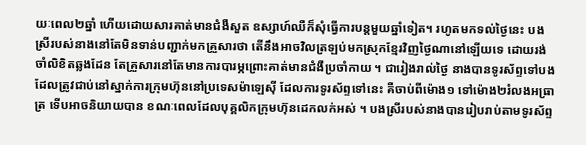យៈពេល២ឆ្នាំ ហើយដោយសារគាត់មានជំងឺសួត ឧស្សាហ៍ឈឺក៏សុំធ្វើការបន្ដមួយឆ្នាំទៀត។ រហូតមកទល់ថ្ងៃនេះ បងស្រីរបស់នាងនៅតែមិនទាន់បញ្ជាក់មកគ្រួសារថា តើនឹងអាចវិលត្រឡប់មកស្រុកខ្មែរវិញថ្ងៃណានៅឡើយទេ ដោយរង់ចាំលិខិតឆ្លងដែន តែគ្រួសារនៅតែមានការបារម្ភព្រោះគាត់មានជំងឺប្រចាំកាយ ។ ជារៀងរាល់ថ្ងៃ នាងបានទូរស័ព្ទទៅបងដែលត្រូវជាប់នៅស្នាក់ការក្រុមហ៊ុននៅប្រទេសម៉ាឡេស៊ី ដែលការទូរស័ព្ទទៅនេះ គឺចាប់ពីម៉ោង១ ទៅម៉ោង២រំលងអធ្រាត្រ ទើបអាចនិយាយបាន ខណៈពេលដែលបុគ្គលិកក្រុមហ៊ុនដេកលក់អស់ ។ បងស្រីរបស់នាងបានរៀបរាប់តាមទូរស័ព្ទ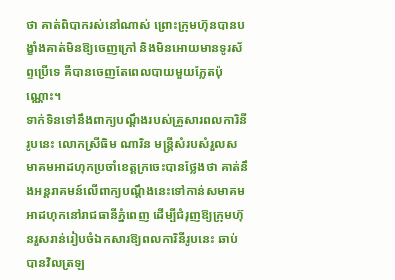ថា គាត់ពិបាករស់នៅណាស់ ព្រោះក្រុមហ៊ុនបានបង្ខាំងគាត់មិនឱ្យចេញក្រៅ និងមិនអោយមានទូរស័ព្ទប្រើទេ គឺបានចេញតែពេលបាយមួយភ្លែតប៉ុណ្ណោះ។
ទាក់ទិនទៅនឹងពាក្យបណ្ដឹងរបស់គ្រួសារពលការិនីរូបនេះ លោកស្រីធិម ណារិន មន្ដ្រីសំរបសំរួលសមាគមអាដហុកប្រចាំខេត្ដក្រចេះបានថ្លែងថា គាត់នឹងអន្ដរាគមន៍លើពាក្យបណ្ដឹងនេះទៅកាន់សមាគមអាដហុកនៅរាជធានីភ្នំពេញ ដើម្បីជំរុញឱ្យក្រុមហ៊ុនរួសរាន់រៀបចំឯកសារឱ្យពលការិនីរូបនេះ ឆាប់បានវិលត្រឡ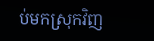ប់មកស្រុកវិញ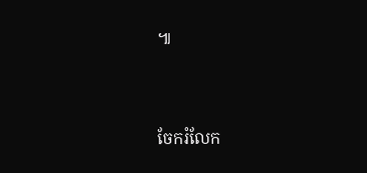៕


ចែករំលែក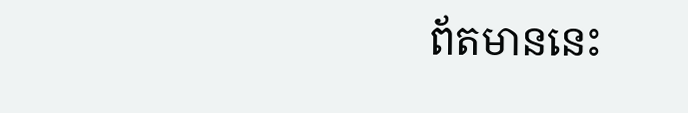ព័តមាននេះ